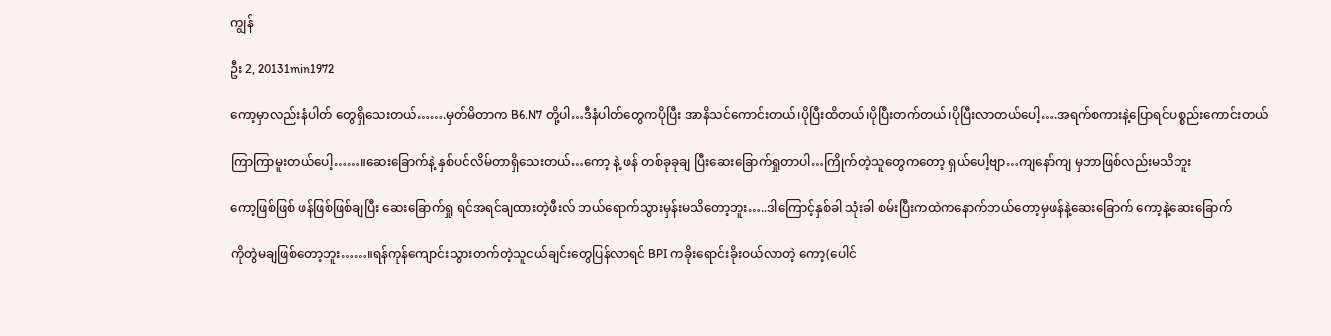ကျွန်

ဦး 2, 20131min1972

ကော့မှာလည်းနံပါတ် တွေရှိသေးတယ်…….မှတ်မိတာက B6.N7 တို့ပါ…ဒီနံပါတ်တွေကပိုပြီး အာနိသင်ကောင်းတယ်၊ပိုပြီးထိတယ်၊ပိုပြီးတက်တယ်၊ပိုပြီးလာတယ်ပေါ့….အရက်စကားနဲ့ပြောရင်ပစ္စည်းကောင်းတယ်

ကြာကြာမူးတယ်ပေါ့……။ဆေးခြောက်နဲ့ နှစ်ပင်လိမ်တာရှိသေးတယ်…ကော့ နဲ့ ဖန် တစ်ခုခုချ ပြီးဆေးခြောက်ရှုတာပါ…ကြိုက်တဲ့သူတွေကတော့ ရှယ်ပေါ့ဗျာ…ကျနော်ကျ မှဘာဖြစ်လည်းမသိဘူး

ကော့ဖြစ်ဖြစ် ဖန်ဖြစ်ဖြစ်ချပြီး ဆေးခြောက်ရှု ရင်အရင်ချထားတဲ့ဖီးလ် ဘယ်ရောက်သွားမှန်းမသိတော့ဘူး…..ဒါကြောင့်နှစ်ခါ သုံးခါ စမ်းပြီးကထဲကနောက်ဘယ်တော့မှဖန်နဲ့ဆေးခြောက် ကော့နဲ့ဆေးခြောက်

ကိုတွဲမချဖြစ်တော့ဘူး……။ရန်ကုန်ကျောင်းသွားတက်တဲ့သူငယ်ချင်းတွေပြန်လာရင် BPI ကခိုးရောင်းခိုးဝယ်လာတဲ့ ကော့(ပေါင်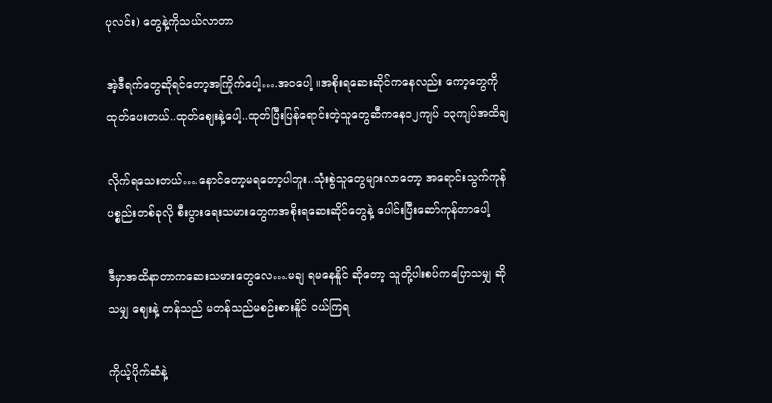ပုလင်း) တွေနဲ့ကိုသယ်လာတာ

အဲ့ဒီရက်တွေဆိုရင်တော့အကြိုက်ပေါ့….အဝပေါ့ ။အစိုးရဆေးဆိုင်ကနေလည်း ကော့တွေကိုထုတ်ပေးတယ်..ထုတ်ဈေးနဲ့ပေါ့..ထုတ်ပြီးပြန်ရောင်းတဲ့သူတွေဆီကနေ၁၂ကျပ် ၁၃ကျပ်အထိချ

လိုက်ရသေးတယ်….နောင်တော့မရတော့ပါဘူး..သုံးစွဲသူတွေများလာတော့ အရောင်းသွက်ကုန်ပစ္စည်းတစ်ခုလို စီးပွားရေးသမားတွေကအစိုးရဆေးဆိုင်တွေနဲ့ ပေါင်းပြီးဆော်ကုန်တာပေါ့

ဒီမှာအထိနာတာကဆေးသမားတွေလေ….မချ ရမနေနိူင် ဆိုတော့ သူတို့ပါးစပ်ကပြောသမျှ ဆိုသမျှ ဈေးနဲ့ တန်သည် မတန်သည်မစဉ်းစားနိူင် ဝယ်ကြရ

ကိုယ့်ပိုက်ဆံနဲ့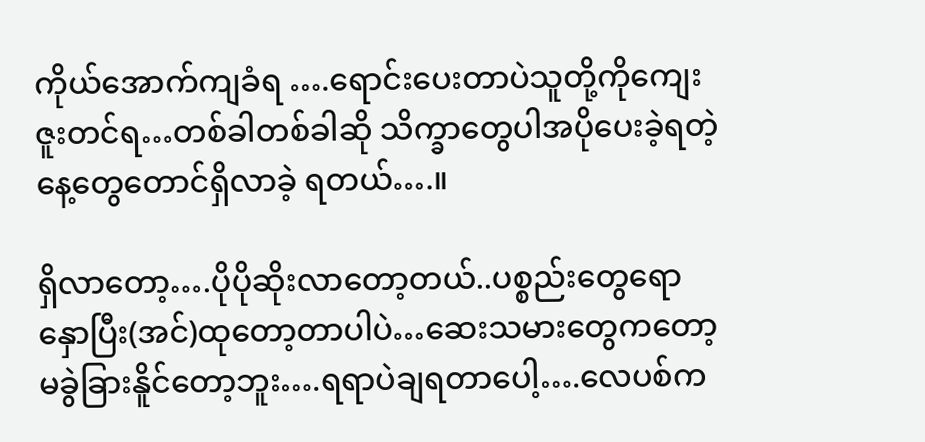ကိုယ်အောက်ကျခံရ ….ရောင်းပေးတာပဲသူတို့ကိုကျေးဇူးတင်ရ…တစ်ခါတစ်ခါဆို သိက္ခာတွေပါအပိုပေးခဲ့ရတဲ့ နေ့တွေတောင်ရှိလာခဲ့ ရတယ်….။

ရှိလာတော့….ပိုပိုဆိုးလာတော့တယ်..ပစ္စည်းတွေရော နှောပြီး(အင်)ထုတော့တာပါပဲ…ဆေးသမားတွေကတော့မခွဲခြားနိူင်တော့ဘူး….ရရာပဲချရတာပေါ့….လေပစ်က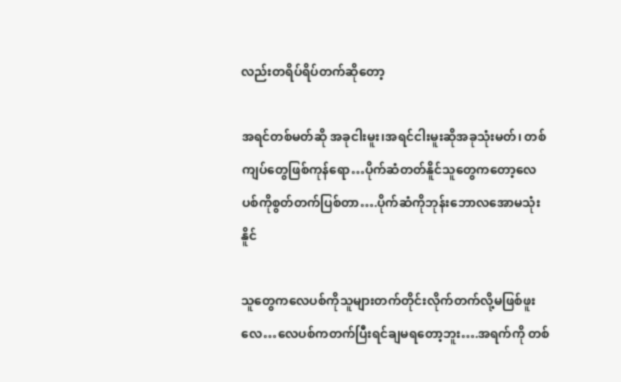လည်းတရိပ်ရိပ်တက်ဆိုတော့

အရင်တစ်မတ်ဆို အခုငါးမူး၊အရင်ငါးမူးဆိုအခုသုံးမတ်၊ တစ်ကျပ်တွေဖြစ်ကုန်ရော…ပိုက်ဆံတတ်နိူင်သူတွေကတော့လေပစ်ကိုစွတ်တက်ပြစ်တာ….ပိုက်ဆံကိုဘုန်းဘောလအောမသုံးနိူင်

သူတွေကလေပစ်ကိုသူများတက်တိုင်းလိုက်တက်လို့မဖြစ်ဖူးလေ…လေပစ်ကတက်ပြီးရင်ချမရတော့ဘူး….အရက်ကို တစ်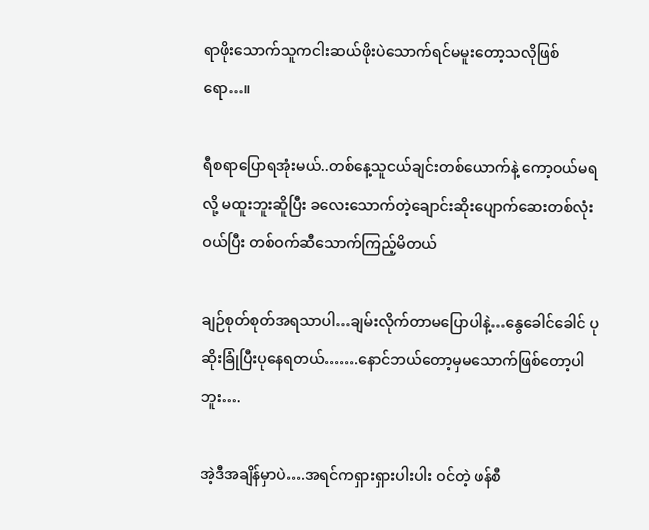ရာဖိုးသောက်သူကငါးဆယ်ဖိုးပဲသောက်ရင်မမူးတော့သလိုဖြစ်ရော…။

ရီစရာပြောရအုံးမယ်..တစ်နေ့သူငယ်ချင်းတစ်ယောက်နဲ့ ကော့ဝယ်မရလို့ မထူးဘူးဆိူပြီး ခလေးသောက်တဲ့ချောင်းဆိုးပျောက်ဆေးတစ်လုံးဝယ်ပြီး တစ်ဝက်ဆီသောက်ကြည့်မိတယ်

ချဉ်စုတ်စုတ်အရသာပါ…ချမ်းလိုက်တာမပြောပါနဲ့…နွေခေါင်ခေါင် ပုဆိုးခြုံပြီးပုနေရတယ်…….နောင်ဘယ်တော့မှမသောက်ဖြစ်တော့ပါဘူး….

အဲ့ဒီအချိန်မှာပဲ….အရင်ကရှားရှားပါးပါး ဝင်တဲ့ ဖန်စီ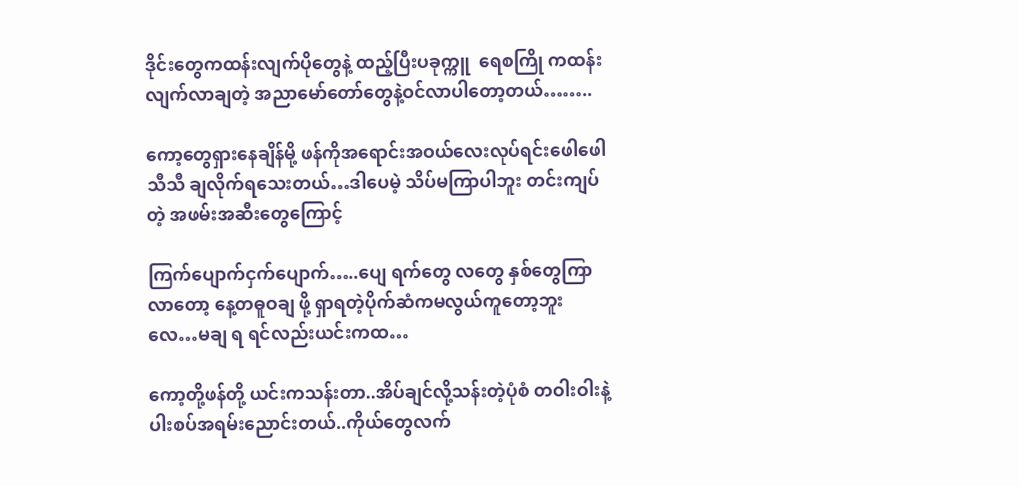ဒိုင်းတွေကထန်းလျက်ပိုတွေနဲ့ ထည့်ပြီးပခုက္ကူ  ရေစကြို ကထန်းလျက်လာချတဲ့ အညာမော်တော်တွေနဲ့ဝင်လာပါတော့တယ်……..

ကော့တွေရှားနေချိန်မို့ ဖန်ကိုအရောင်းအဝယ်လေးလုပ်ရင်းဖေါဖေါသီသီ ချလိုက်ရသေးတယ်…ဒါပေမဲ့ သိပ်မကြာပါဘူး တင်းကျပ်တဲ့ အဖမ်းအဆီးတွေကြောင့်

ကြက်ပျောက်ငှက်ပျောက်…..ပျေ ရက်တွေ လတွေ နှစ်တွေကြာလာတော့ နေ့တဓူဝချ ဖို့ ရှာရတဲ့ပိုက်ဆံကမလွယ်ကူတော့ဘူးလေ…မချ ရ ရင်လည်းယင်းကထ…

ကော့တို့ဖန်တို့ ယင်းကသန်းတာ..အိပ်ချင်လို့သန်းတဲ့ပုံစံ တဝါးဝါးနဲ့ ပါးစပ်အရမ်းညောင်းတယ်..ကိုယ်တွေလက်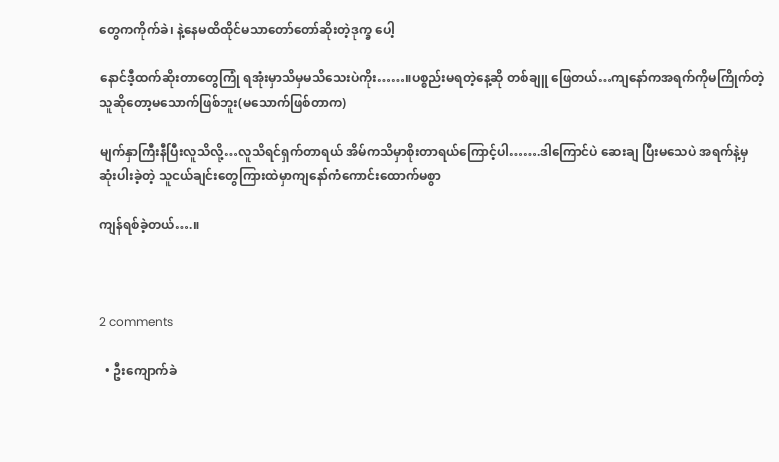တွေကကိုက်ခဲ၊ နဲ့နေမထိထိုင်မသာတော်တော်ဆိုးတဲ့ဒုက္ခ ပေါ့

နောင်ဒီ့ထက်ဆိုးတာတွေကြုံ ရအုံးမှာသိမှမသိသေးပဲကိုး……။ပစ္စည်းမရတဲ့နေ့ဆို တစ်ချူ ဖြေတယ်…ကျနော်ကအရက်ကိုမကြိုက်တဲ့သူဆိုတော့မသောက်ဖြစ်ဘူး(မသောက်ဖြစ်တာက)

မျက်နှာကြီးနီပြီးလူသိလို့…လူသိရင်ရှက်တာရယ် အိမ်ကသိမှာစိုးတာရယ်ကြောင့်ပါ…….ဒါကြောင်ပဲ ဆေးချ ပြီးမသေပဲ အရက်နဲ့မှ ဆုံးပါးခဲ့တဲ့ သူငယ်ချင်းတွေကြားထဲမှာကျနော်ကံကောင်းထောက်မစွာ

ကျန်ရစ်ခဲ့တယ်….။



2 comments

  • ဦးကျောက်ခဲ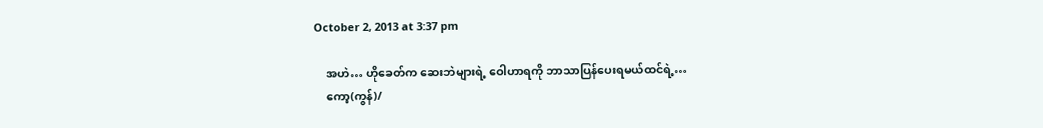October 2, 2013 at 3:37 pm

    အဟဲ… ဟိုခေတ်က ဆေးဘဲများရဲ့ ဝေါဟာရကို ဘာသာပြန်ပေးရမယ်ထင်ရဲ့…
    ကော့(ကွန်)/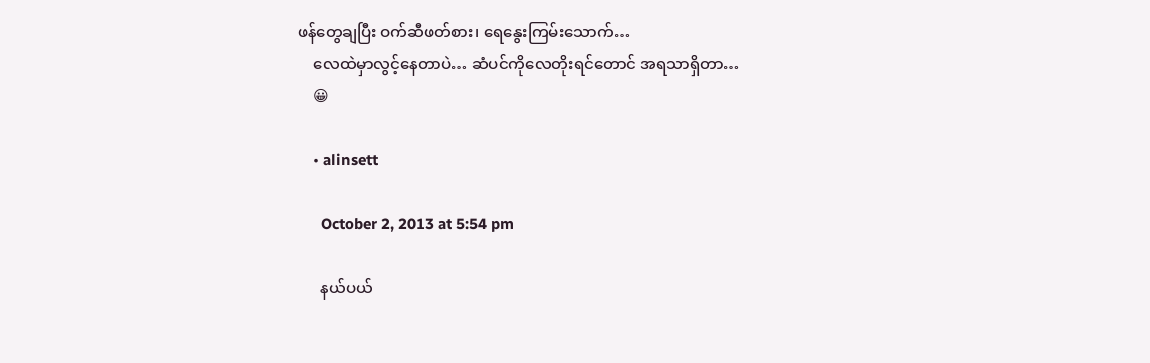ဖန်တွေချပြီး ဝက်ဆီဖတ်စား၊ ရေနွေးကြမ်းသောက်…
    လေထဲမှာလွင့်နေတာပဲ… ဆံပင်ကိုလေတိုးရင်တောင် အရသာရှိတာ…
    😀

    • alinsett

      October 2, 2013 at 5:54 pm

      နယ်ပယ်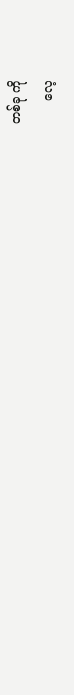တစ်ခု ကို
      လေ့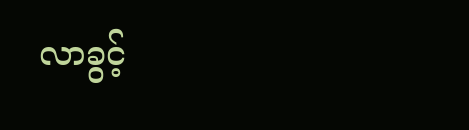လာခွင့်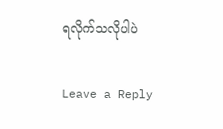ရလိုက်သလိုပါပဲ

Leave a Reply